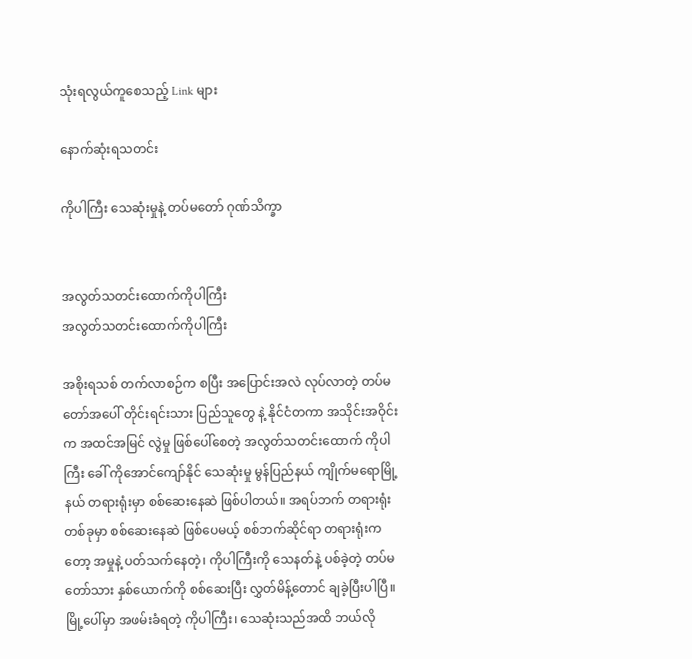သုံးရလွယ်ကူစေသည့် Link များ

နောက်ဆုံးရသတင်း

ကိုပါကြီး သေဆုံးမှုနဲ့ တပ်မတော် ဂုဏ်သိက္ခာ


အလွတ်သတင်းထောက်ကိုပါကြီး
အလွတ်သတင်းထောက်ကိုပါကြီး

အစိုးရသစ် တက်လာစဉ်က စပြီး အပြောင်းအလဲ လုပ်လာတဲ့ တပ်မတော်အပေါ် တိုင်းရင်းသား ပြည်သူတွေ နဲ့ နိုင်ငံတကာ အသိုင်းအဝိုင်းက အထင်အမြင် လွဲမှု ဖြစ်ပေါ်စေတဲ့ အလွတ်သတင်းထောက် ကိုပါကြီး ခေါ် ကိုအောင်ကျော်နိုင် သေဆုံးမှု မွန်ပြည်နယ် ကျိုက်မရောမြို့နယ် တရားရုံးမှာ စစ်ဆေးနေဆဲ ဖြစ်ပါတယ်။ အရပ်ဘက် တရားရုံးတစ်ခုမှာ စစ်ဆေးနေဆဲ ဖြစ်ပေမယ့် စစ်ဘက်ဆိုင်ရာ တရားရုံးကတော့ အမှုနဲ့ ပတ်သက်နေတဲ့၊ ကိုပါကြီးကို သေနတ်နဲ့ ပစ်ခဲ့တဲ့ တပ်မတော်သား နှစ်ယောက်ကို စစ်ဆေးပြီး လွှတ်မိန့်တောင် ချခဲ့ပြီးပါပြီ။ မြို့ပေါ်မှာ အဖမ်းခံရတဲ့ ကိုပါကြီး၊ သေဆုံးသည်အထိ ဘယ်လို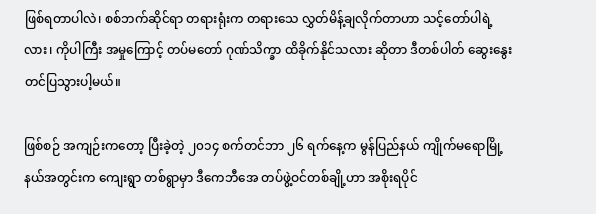ဖြစ်ရတာပါလဲ၊ စစ်ဘက်ဆိုင်ရာ တရားရုံးက တရားသေ လွှတ်မိန့်ချလိုက်တာဟာ သင့်တော်ပါရဲ့လား၊ ကိုပါကြီး အမှုကြောင့် တပ်မတော် ဂုဏ်သိက္ခာ ထိခိုက်နိုင်သလား ဆိုတာ ဒီတစ်ပါတ် ဆွေးနွေးတင်ပြသွားပါ့မယ်။

ဖြစ်စဉ် အကျဉ်းကတော့ ပြီးခဲ့တဲ့ ၂၀၁၄ စက်တင်ဘာ ၂၆ ရက်နေ့က မွန်ပြည်နယ် ကျိုက်မရောမြို့နယ်အတွင်းက ကျေးရွာ တစ်ရွာမှာ ဒီကေဘီအေ တပ်ဖွဲ့ဝင်တစ်ချို့ဟာ အစိုးရပိုင်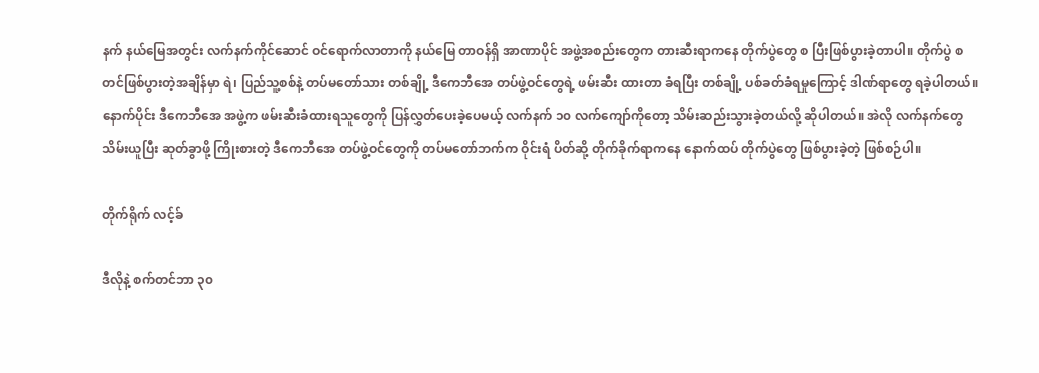နက် နယ်မြေအတွင်း လက်နက်ကိုင်ဆောင် ဝင်ရောက်လာတာကို နယ်မြေ တာဝန်ရှိ အာဏာပိုင် အဖွဲ့အစည်းတွေက တားဆီးရာကနေ တိုက်ပွဲတွေ စ ပြီးဖြစ်ပွားခဲ့တာပါ။ တိုက်ပွဲ စတင်ဖြစ်ပွားတဲ့အချိန်မှာ ရဲ၊ ပြည်သူ့စစ်နဲ့ တပ်မတော်သား တစ်ချို့ ဒီကေဘီအေ တပ်ဖွဲ့ဝင်တွေရဲ့ ဖမ်းဆီး ထားတာ ခံရပြီး တစ်ချို့ ပစ်ခတ်ခံရမှုကြောင့် ဒါဏ်ရာတွေ ရခဲ့ပါတယ်။ နောက်ပိုင်း ဒီကေဘီအေ အဖွဲ့က ဖမ်းဆီးခံထားရသူတွေကို ပြန်လွှတ်ပေးခဲ့ပေမယ့် လက်နက် ၁၀ လက်ကျော်ကိုတော့ သိမ်းဆည်းသွားခဲ့တယ်လို့ ဆိုပါတယ်။ အဲလို လက်နက်တွေ သိမ်းယူပြီး ဆုတ်ခွာဖို့ ကြိုးစားတဲ့ ဒီကေဘီအေ တပ်ဖွဲ့ဝင်တွေကို တပ်မတော်ဘက်က ဝိုင်းရံ ပိတ်ဆို့ တိုက်ခိုက်ရာကနေ နောက်ထပ် တိုက်ပွဲတွေ ဖြစ်ပွားခဲ့တဲ့ ဖြစ်စဉ်ပါ။

တိုက်ရိုက် လင့်ခ်

ဒီလိုနဲ့ စက်တင်ဘာ ၃၀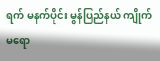ရက် မနက်ပိုင်း မွန်ပြည်နယ် ကျိုက်မရော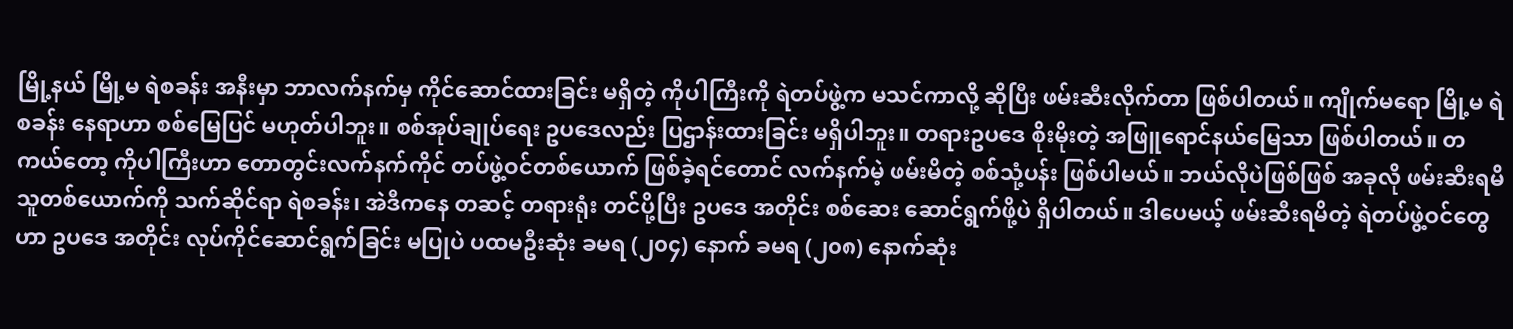မြို့နယ် မြို့မ ရဲစခန်း အနီးမှာ ဘာလက်နက်မှ ကိုင်ဆောင်ထားခြင်း မရှိတဲ့ ကိုပါကြီးကို ရဲတပ်ဖွဲ့က မသင်ကာလို့ ဆိုပြီး ဖမ်းဆီးလိုက်တာ ဖြစ်ပါတယ်။ ကျိုက်မရော မြို့မ ရဲစခန်း နေရာဟာ စစ်မြေပြင် မဟုတ်ပါဘူး။ စစ်အုပ်ချုပ်ရေး ဥပဒေလည်း ပြဌာန်းထားခြင်း မရှိပါဘူး။ တရားဥပဒေ စိုးမိုးတဲ့ အဖြူရောင်နယ်မြေသာ ဖြစ်ပါတယ်။ တကယ်တော့ ကိုပါကြီးဟာ တောတွင်းလက်နက်ကိုင် တပ်ဖွဲ့ဝင်တစ်ယောက် ဖြစ်ခဲ့ရင်တောင် လက်နက်မဲ့ ဖမ်းမိတဲ့ စစ်သုံ့ပန်း ဖြစ်ပါမယ်။ ဘယ်လိုပဲဖြစ်ဖြစ် အခုလို ဖမ်းဆီးရမိသူတစ်ယောက်ကို သက်ဆိုင်ရာ ရဲစခန်း၊ အဲဒီကနေ တဆင့် တရားရုံး တင်ပို့ပြီး ဥပဒေ အတိုင်း စစ်ဆေး ဆောင်ရွက်ဖို့ပဲ ရှိပါတယ်။ ဒါပေမယ့် ဖမ်းဆီးရမိတဲ့ ရဲတပ်ဖွဲ့ဝင်တွေဟာ ဥပဒေ အတိုင်း လုပ်ကိုင်ဆောင်ရွက်ခြင်း မပြုပဲ ပထမဦးဆုံး ခမရ (၂၀၄) နောက် ခမရ (၂၀၈) နောက်ဆုံး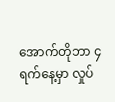အောက်တိုဘာ ၄ ရက်နေ့မှာ လှုပ်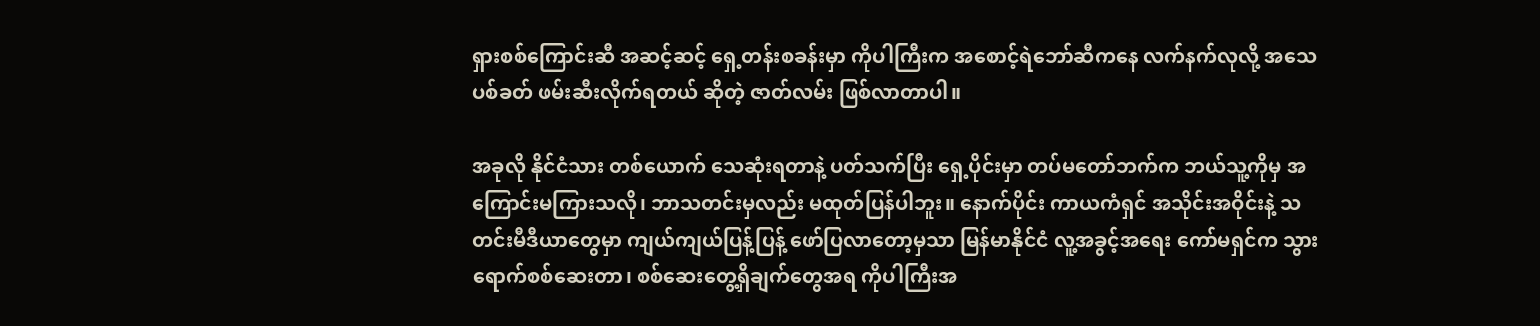ရှားစစ်ကြောင်းဆီ အဆင့်ဆင့် ရှေ့တန်းစခန်းမှာ ကိုပါကြီးက အစောင့်ရဲဘော်ဆီကနေ လက်နက်လုလို့ အသေ ပစ်ခတ် ဖမ်းဆီးလိုက်ရတယ် ဆိုတဲ့ ဇာတ်လမ်း ဖြစ်လာတာပါ။

အခုလို နိုင်ငံသား တစ်ယောက် သေဆုံးရတာနဲ့ ပတ်သက်ပြီး ရှေ့ပိုင်းမှာ တပ်မတော်ဘက်က ဘယ်သူ့ကိုမှ အကြောင်းမကြားသလို၊ ဘာသတင်းမှလည်း မထုတ်ပြန်ပါဘူး။ နောက်ပိုင်း ကာယကံရှင် အသိုင်းအဝိုင်းနဲ့ သတင်းမီဒီယာတွေမှာ ကျယ်ကျယ်ပြန့်ပြန့် ဖော်ပြလာတော့မှသာ မြန်မာနိုင်ငံ လူ့အခွင့်အရေး ကော်မရှင်က သွားရောက်စစ်ဆေးတာ၊ စစ်ဆေးတွေ့ရှိချက်တွေအရ ကိုပါကြီးအ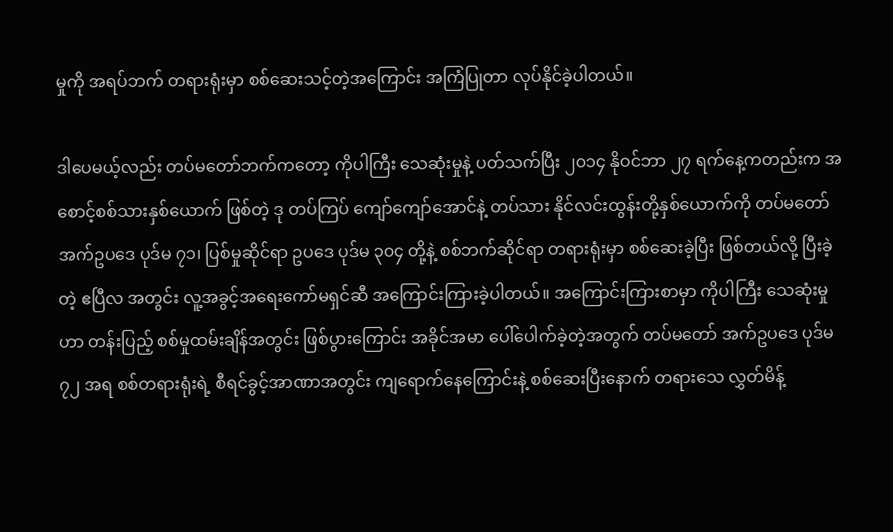မှုကို အရပ်ဘက် တရားရုံးမှာ စစ်ဆေးသင့်တဲ့အကြောင်း အကြံပြုတာ လုပ်နိုင်ခဲ့ပါတယ်။

ဒါပေမယ့်လည်း တပ်မတော်ဘက်ကတော့ ကိုပါကြီး သေဆုံးမှုနဲ့ ပတ်သက်ပြီး ၂၀၁၄ နိုဝင်ဘာ ၂၇ ရက်နေ့ကတည်းက အစောင့်စစ်သားနှစ်ယောက် ဖြစ်တဲ့ ဒု တပ်ကြပ် ကျော်ကျော်အောင်နဲ့ တပ်သား နိုင်လင်းထွန်းတို့နှစ်ယောက်ကို တပ်မတော် အက်ဥပဒေ ပုဒ်မ ၇၁၊ ပြစ်မှုဆိုင်ရာ ဥပဒေ ပုဒ်မ ၃၀၄ တို့နဲ့ စစ်ဘက်ဆိုင်ရာ တရားရုံးမှာ စစ်ဆေးခဲ့ပြီး ဖြစ်တယ်လို့ ပြီးခဲ့တဲ့ ဧပြီလ အတွင်း လူ့အခွင့်အရေးကော်မရှင်ဆီ အကြောင်းကြားခဲ့ပါတယ်။ အကြောင်းကြားစာမှာ ကိုပါကြီး သေဆုံးမှုဟာ တန်းပြည့် စစ်မှုထမ်းချိန်အတွင်း ဖြစ်ပွားကြောင်း အခိုင်အမာ ပေါ်ပေါက်ခဲ့တဲ့အတွက် တပ်မတော် အက်ဥပဒေ ပုဒ်မ ၇၂ အရ စစ်တရားရုံးရဲ့ စီရင်ခွင့်အာဏာအတွင်း ကျရောက်နေကြောင်းနဲ့ စစ်ဆေးပြီးနောက် တရားသေ လွှတ်မိန့်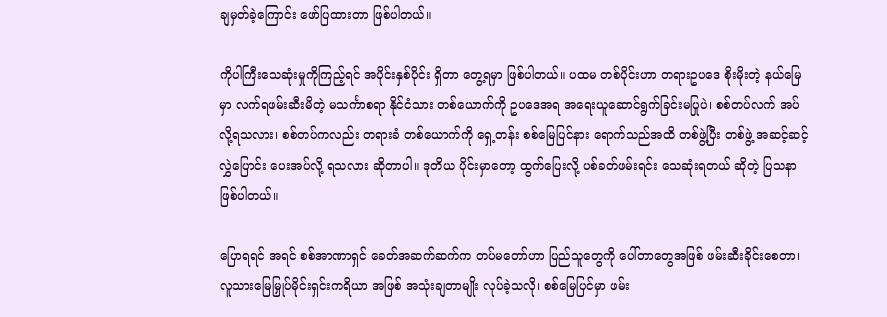ချမှတ်ခဲ့ကြောင်း ဖော်ပြထားတာ ဖြစ်ပါတယ်။

ကိုပါကြီးသေဆုံးမှုကိုကြည့်ရင် အပိုင်းနှစ်ပိုင်း ရှိတာ တွေ့ရမှာ ဖြစ်ပါတယ်။ ပထမ တစ်ပိုင်းဟာ တရားဥပဒေ စိုးမိုးတဲ့ နယ်မြေမှာ လက်ရဖမ်းဆီးမိတဲ့ မသင်္ကာစရာ နိုင်ငံသား တစ်ယောက်ကို ဥပဒေအရ အရေးယူဆောင်ရွက်ခြင်းမပြုပဲ၊ စစ်တပ်လက် အပ်လို့ရသလား၊ စစ်တပ်ကလည်း တရားခံ တစ်ယောက်ကို ရှေ့တန်း စစ်မြေပြင်နား ရောက်သည်အထိ တစ်ဖွဲ့ပြီး တစ်ဖွဲ့ အဆင့်ဆင့် လွှဲပြောင်း ပေးအပ်လို့ ရသလား ဆိုတာပါ။ ဒုတိယ ပိုင်းမှာတော့ ထွက်ပြေးလို့ ပစ်ခတ်ဖမ်းရင်း သေဆုံးရတယ် ဆိုတဲ့ ပြသနာ ဖြစ်ပါတယ်။

ပြောရရင် အရင် စစ်အာဏာရှင် ခေတ်အဆက်ဆက်က တပ်မတော်ဟာ ပြည်သူတွေကို ပေါ်တာတွေအဖြစ် ဖမ်းဆီးခိုင်းစေတာ၊ လူသားမြေမြှုပ်မိုင်းရှင်းကရိယာ အဖြစ် အသုံးချတာမျိုး လုပ်ခဲ့သလို၊ စစ်မြေပြင်မှာ ဖမ်း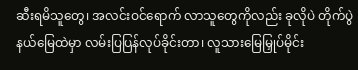ဆီးရမိသူတွေ၊ အလင်းဝင်ရောက် လာသူတွေကိုလည်း ခုလိုပဲ တိုက်ပွဲနယ်မြေထဲမှာ လမ်းပြပြန်လုပ်ခိုင်းတာ၊ လူသားမြေမြှုပ်မိုင်း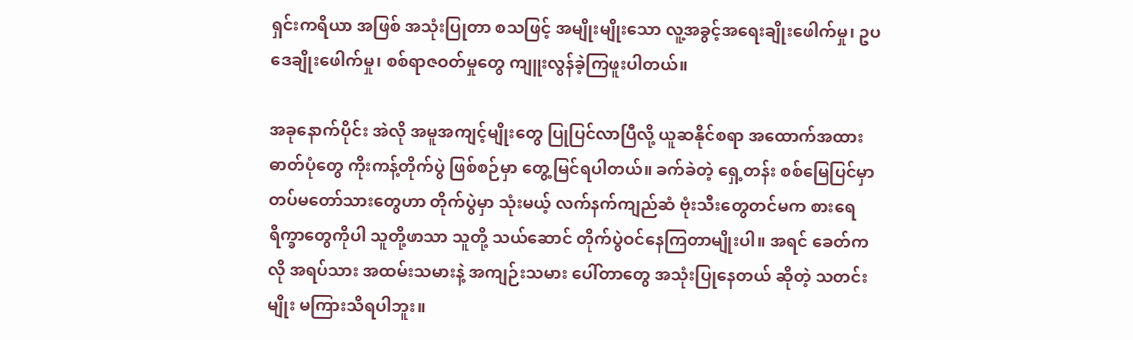ရှင်းကရိယာ အဖြစ် အသုံးပြုတာ စသဖြင့် အမျိုးမျိုးသော လူ့အခွင့်အရေးချိုးဖေါက်မှု၊ ဥပဒေချိုးဖေါက်မှု၊ စစ်ရာဇဝတ်မှုတွေ ကျူးလွန်ခဲ့ကြဖူးပါတယ်။

အခုနောက်ပိုင်း အဲလို အမူအကျင့်မျိုးတွေ ပြုပြင်လာပြီလို့ ယူဆနိုင်စရာ အထောက်အထား ဓာတ်ပုံတွေ ကိုးကန့်တိုက်ပွဲ ဖြစ်စဉ်မှာ တွေ့မြင်ရပါတယ်။ ခက်ခဲတဲ့ ရှေ့တန်း စစ်မြေပြင်မှာ တပ်မတော်သားတွေဟာ တိုက်ပွဲမှာ သုံးမယ့် လက်နက်ကျည်ဆံ ဗုံးသီးတွေတင်မက စားရေရိက္ခာတွေကိုပါ သူတို့ဖာသာ သူတို့ သယ်ဆောင် တိုက်ပွဲဝင်နေကြတာမျိုးပါ။ အရင် ခေတ်ကလို အရပ်သား အထမ်းသမားနဲ့ အကျဉ်းသမား ပေါ်တာတွေ အသုံးပြုနေတယ် ဆိုတဲ့ သတင်းမျိုး မကြားသိရပါဘူး။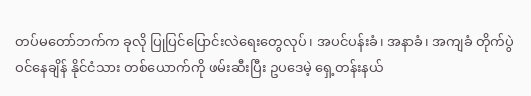တပ်မတော်ဘက်က ခုလို ပြုပြင်ပြောင်းလဲရေးတွေလုပ်၊ အပင်ပန်းခံ၊ အနာခံ၊ အကျခံ တိုက်ပွဲဝင်နေချိန် နိုင်ငံသား တစ်ယောက်ကို ဖမ်းဆီးပြီး ဥပဒေမဲ့ ရှေ့တန်းနယ်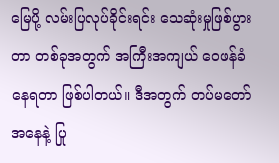မြေပို့ လမ်းပြလုပ်ခိုင်းရင်း သေဆုံးမှုဖြစ်ပွားတာ တစ်ခုအတွက် အကြီးအကျယ် ဝေဖန်ခံနေရတာ ဖြစ်ပါတယ်။ ဒီအတွက် တပ်မတော်အနေနဲ့ ပြု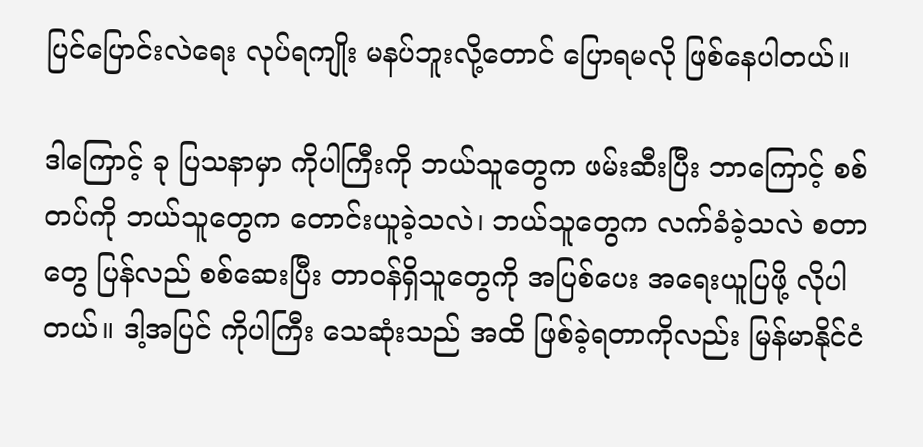ပြင်ပြောင်းလဲရေး လုပ်ရကျိုး မနပ်ဘူးလို့တောင် ပြောရမလို ဖြစ်နေပါတယ်။

ဒါကြောင့် ခု ပြသနာမှာ ကိုပါကြီးကို ဘယ်သူတွေက ဖမ်းဆီးပြီး ဘာကြောင့် စစ်တပ်ကို ဘယ်သူတွေက တောင်းယူခဲ့သလဲ၊ ဘယ်သူတွေက လက်ခံခဲ့သလဲ စတာတွေ ပြန်လည် စစ်ဆေးပြီး တာဝန်ရှိသူတွေကို အပြစ်ပေး အရေးယူပြဖို့ လိုပါတယ်။ ဒါ့အပြင် ကိုပါကြီး သေဆုံးသည် အထိ ဖြစ်ခဲ့ရတာကိုလည်း မြန်မာနိုင်ငံ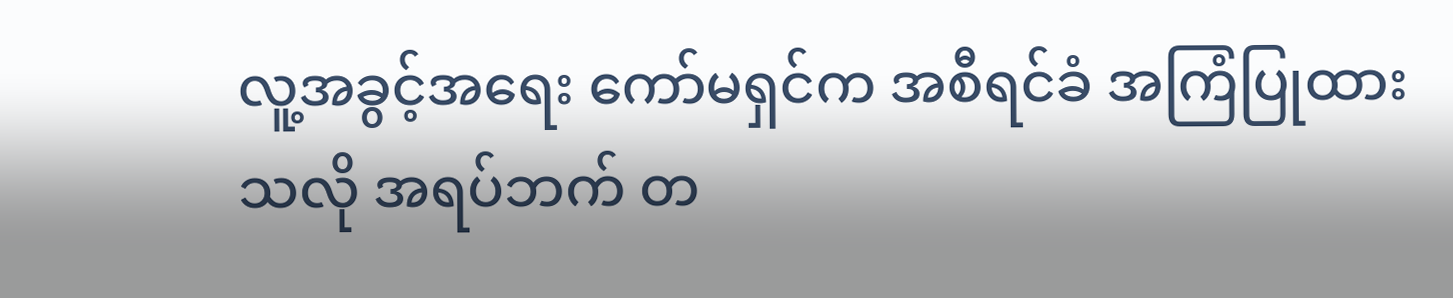လူ့အခွင့်အရေး ကော်မရှင်က အစီရင်ခံ အကြံပြုထားသလို အရပ်ဘက် တ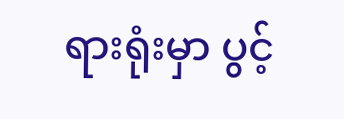ရားရုံးမှာ ပွင့်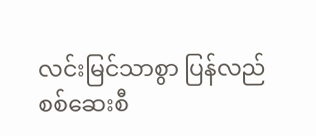လင်းမြင်သာစွာ ပြန်လည် စစ်ဆေးစီ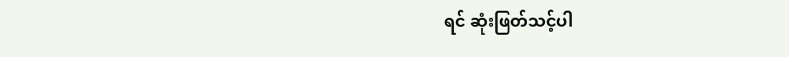ရင် ဆုံးဖြတ်သင့်ပါ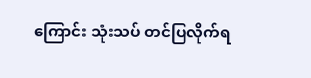ကြောင်း သုံးသပ် တင်ပြလိုက်ရ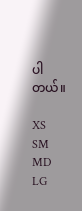ပါတယ်။

XS
SM
MD
LG